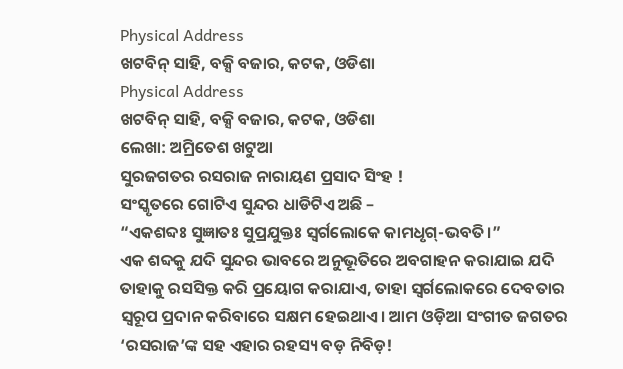Physical Address
ଖଟବିନ୍ ସାହି, ବକ୍ସି ବଜାର, କଟକ, ଓଡିଶା
Physical Address
ଖଟବିନ୍ ସାହି, ବକ୍ସି ବଜାର, କଟକ, ଓଡିଶା
ଲେଖା: ଅମ୍ରିତେଶ ଖଟୁଆ
ସୁରଜଗତର ରସରାଜ ନାରାୟଣ ପ୍ରସାଦ ସିଂହ !
ସଂସ୍କୃତରେ ଗୋଟିଏ ସୁନ୍ଦର ଧାଡିଟିଏ ଅଛି –
“ଏକଶବ୍ଦଃ ସୁଜ୍ଞାତଃ ସୁପ୍ରଯୁକ୍ତଃ ସ୍ଵର୍ଗଲୋକେ କାମଧୃଗ୍-ଭବତି।”
ଏକ ଶବ୍ଦକୁ ଯଦି ସୁନ୍ଦର ଭାବରେ ଅନୁଭୂତିରେ ଅବଗାହନ କରାଯାଇ ଯଦି ତାହାକୁ ରସସିକ୍ତ କରି ପ୍ରୟୋଗ କରାଯାଏ, ତାହା ସ୍ଵର୍ଗଲୋକରେ ଦେବତାର ସ୍ଵରୂପ ପ୍ରଦାନ କରିବାରେ ସକ୍ଷମ ହେଇଥାଏ। ଆମ ଓଡ଼ିଆ ସଂଗୀତ ଜଗତର ‘ରସରାଜ’ଙ୍କ ସହ ଏହାର ରହସ୍ୟ ବଡ଼ ନିବିଡ଼!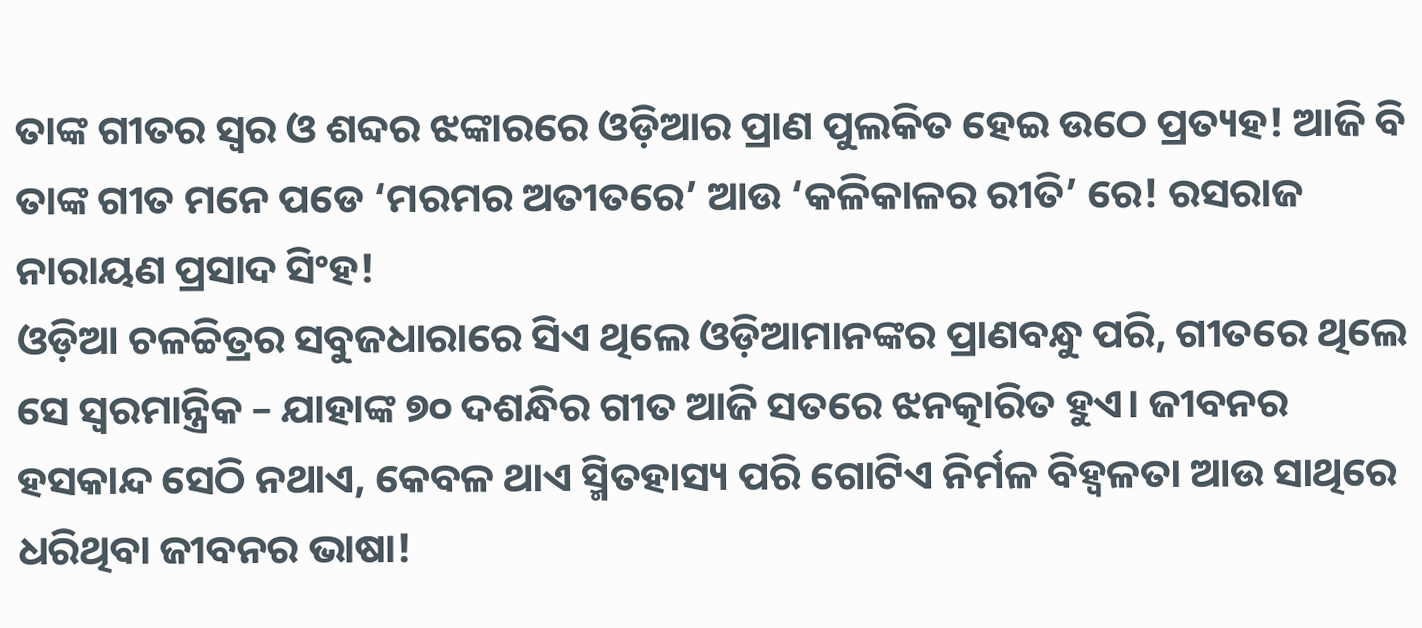ତାଙ୍କ ଗୀତର ସ୍ଵର ଓ ଶବ୍ଦର ଝଙ୍କାରରେ ଓଡ଼ିଆର ପ୍ରାଣ ପୁଲକିତ ହେଇ ଉଠେ ପ୍ରତ୍ୟହ! ଆଜି ବି ତାଙ୍କ ଗୀତ ମନେ ପଡେ ‘ମରମର ଅତୀତରେ’ ଆଉ ‘କଳିକାଳର ରୀତି’ ରେ! ରସରାଜ ନାରାୟଣ ପ୍ରସାଦ ସିଂହ!
ଓଡ଼ିଆ ଚଳଚ୍ଚିତ୍ରର ସବୁଜଧାରାରେ ସିଏ ଥିଲେ ଓଡ଼ିଆମାନଙ୍କର ପ୍ରାଣବନ୍ଧୁ ପରି, ଗୀତରେ ଥିଲେ ସେ ସ୍ଵରମାନ୍ତ୍ରିକ – ଯାହାଙ୍କ ୭୦ ଦଶନ୍ଧିର ଗୀତ ଆଜି ସତରେ ଝନତ୍କାରିତ ହୁଏ। ଜୀବନର ହସକାନ୍ଦ ସେଠି ନଥାଏ, କେବଳ ଥାଏ ସ୍ମିତହାସ୍ୟ ପରି ଗୋଟିଏ ନିର୍ମଳ ବିହ୍ବଳତା ଆଉ ସାଥିରେ ଧରିଥିବା ଜୀବନର ଭାଷା!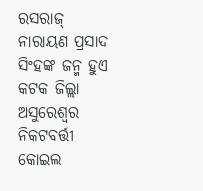ରସରାଜ୍ ନାରାୟଣ ପ୍ରସାଦ ସିଂହଙ୍କ ଜନ୍ମ ହୁଏ କଟକ ଜିଲ୍ଲା ଅସୁରେଶ୍ୱର ନିକଟବର୍ତ୍ତୀ କୋଇଲ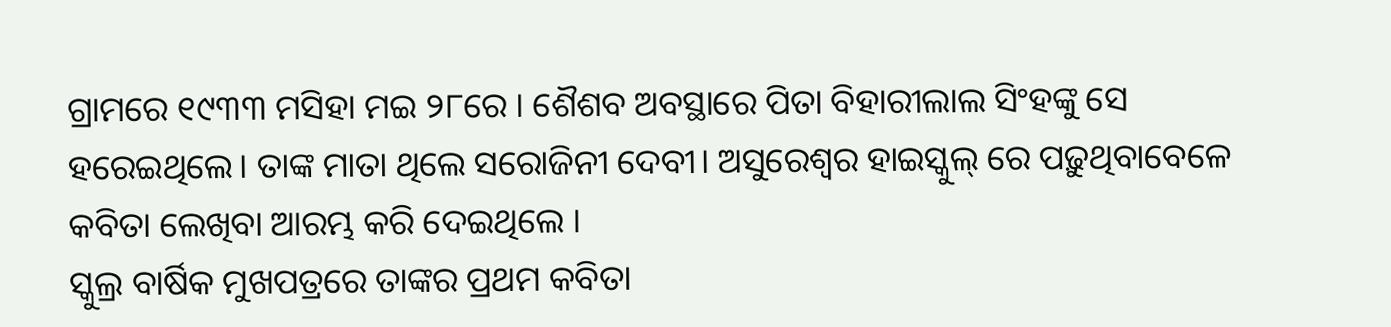ଗ୍ରାମରେ ୧୯୩୩ ମସିହା ମଇ ୨୮ରେ । ଶୈଶବ ଅବସ୍ଥାରେ ପିତା ବିହାରୀଲାଲ ସିଂହଙ୍କୁ ସେ ହରେଇଥିଲେ। ତାଙ୍କ ମାତା ଥିଲେ ସରୋଜିନୀ ଦେବୀ। ଅସୁରେଶ୍ୱର ହାଇସ୍କୁଲ୍ ରେ ପଢ଼ୁଥିବାବେଳେ କବିତା ଲେଖିବା ଆରମ୍ଭ କରି ଦେଇଥିଲେ ।
ସ୍କୁଲ୍ର ବାର୍ଷିକ ମୁଖପତ୍ରରେ ତାଙ୍କର ପ୍ରଥମ କବିତା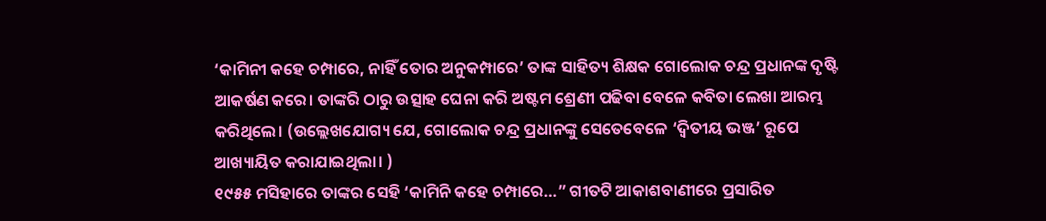‘କାମିନୀ କହେ ଚମ୍ପାରେ, ନାହିଁ ତୋର ଅନୁକମ୍ପାରେ’ ତାଙ୍କ ସାହିତ୍ୟ ଶିକ୍ଷକ ଗୋଲୋକ ଚନ୍ଦ୍ର ପ୍ରଧାନଙ୍କ ଦୃଷ୍ଟି ଆକର୍ଷଣ କରେ। ତାଙ୍କରି ଠାରୁ ଉତ୍ସାହ ଘେନା କରି ଅଷ୍ଟମ ଶ୍ରେଣୀ ପଢିବା ବେଳେ କବିତା ଲେଖା ଆରମ୍ଭ କରିଥିଲେ। (ଉଲ୍ଲେଖଯୋଗ୍ୟ ଯେ, ଗୋଲୋକ ଚନ୍ଦ୍ର ପ୍ରଧାନଙ୍କୁ ସେତେବେଳେ ‘ଦ୍ଵିତୀୟ ଭଞ୍ଜ’ ରୂପେ ଆଖ୍ୟାୟିତ କରାଯାଇଥିଲା। )
୧୯୫୫ ମସିହାରେ ତାଙ୍କର ସେହି ‘କାମିନି କହେ ଚମ୍ପାରେ…” ଗୀତଟି ଆକାଶବାଣୀରେ ପ୍ରସାରିତ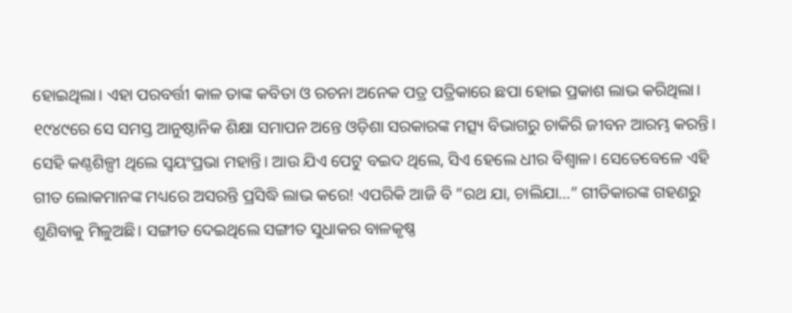ହୋଇଥିଲା। ଏହା ପରବର୍ତ୍ତୀ କାଳ ତାଙ୍କ କବିତା ଓ ରଚନା ଅନେକ ପତ୍ର ପତ୍ରିକାରେ ଛପା ହୋଇ ପ୍ରକାଶ ଲାଭ କରିଥିଲା। ୧୯୪୯ରେ ସେ ସମସ୍ତ ଆନୁଷ୍ଠାନିକ ଶିକ୍ଷା ସମାପନ ଅନ୍ତେ ଓଡ଼ିଶା ସରକାରଙ୍କ ମତ୍ସ୍ୟ ବିଭାଗରୁ ଚାକିରି ଜୀବନ ଆରମ୍ଭ କରନ୍ତି।
ସେହି କଣ୍ଠଶିଳ୍ପୀ ଥିଲେ ସ୍ଵୟଂପ୍ରଭା ମହାନ୍ତି। ଆଉ ଯିଏ ପେଟୁ ବଇଦ ଥିଲେ, ସିଏ ହେଲେ ଧୀର ବିଶ୍ଵାଳ। ସେତେବେଳେ ଏହି ଗୀତ ଲୋକମାନଙ୍କ ମଧ୍ୟରେ ଅସରନ୍ତି ପ୍ରସିଦ୍ଧି ଲାଭ କରେ! ଏପରିକି ଆଜି ବି ”ରଥ ଯା, ଚାଲିଯା…” ଗୀତିକାରଙ୍କ ଗହଣରୁ ଶୁଣିବାକୁ ମିଳୁଅଛି। ସଙ୍ଗୀତ ଦେଇଥିଲେ ସଙ୍ଗୀତ ସୁଧାକର ବାଳକୃଷ୍ଣ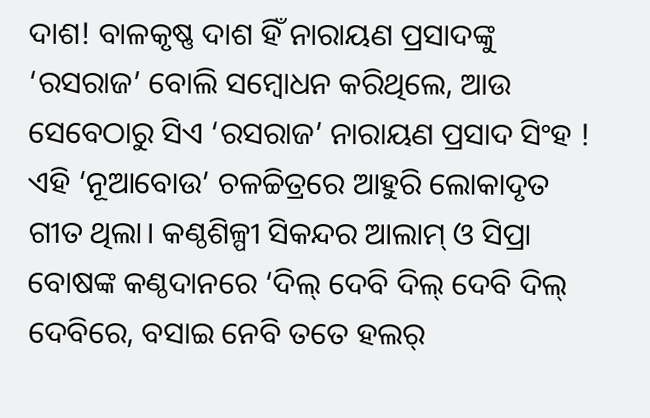ଦାଶ! ବାଳକୃଷ୍ଣ ଦାଶ ହିଁ ନାରାୟଣ ପ୍ରସାଦଙ୍କୁ ‘ରସରାଜ’ ବୋଲି ସମ୍ବୋଧନ କରିଥିଲେ, ଆଉ ସେବେଠାରୁ ସିଏ ‘ରସରାଜ’ ନାରାୟଣ ପ୍ରସାଦ ସିଂହ !
ଏହି ‘ନୂଆବୋଉ’ ଚଳଚ୍ଚିତ୍ରରେ ଆହୁରି ଲୋକାଦୃତ ଗୀତ ଥିଲା। କଣ୍ଠଶିଳ୍ପୀ ସିକନ୍ଦର ଆଲାମ୍ ଓ ସିପ୍ରା ବୋଷଙ୍କ କଣ୍ଠଦାନରେ ‘ଦିଲ୍ ଦେବି ଦିଲ୍ ଦେବି ଦିଲ୍ ଦେବିରେ, ବସାଇ ନେବି ତତେ ହଲର୍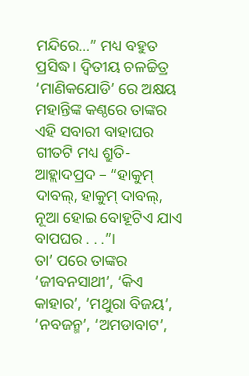ମନ୍ଦିରେ…” ମଧ୍ୟ ବହୁତ ପ୍ରସିଦ୍ଧ। ଦ୍ବିତୀୟ ଚଳଚ୍ଚିତ୍ର ‘ମାଣିକଯୋଡି’ ରେ ଅକ୍ଷୟ ମହାନ୍ତିଙ୍କ କଣ୍ଠରେ ତାଙ୍କର ଏହି ସବାରୀ ବାହାଘର ଗୀତଟି ମଧ୍ୟ ଶ୍ରୁତି-ଆହ୍ଲାଦପ୍ରଦ – “ହାକୁମ୍ ଦାବଲ୍, ହାକୁମ୍ ଦାବଲ୍, ନୂଆ ହୋଇ ବୋହୂଟିଏ ଯାଏ ବାପଘର . . .”।
ତା’ ପରେ ତାଙ୍କର ‘ଜୀବନସାଥୀ’, ‘କିଏ କାହାର’, ‘ମଥୁରା ବିଜୟ’, ‘ନବଜନ୍ମ’, ‘ଅମଡାବାଟ’,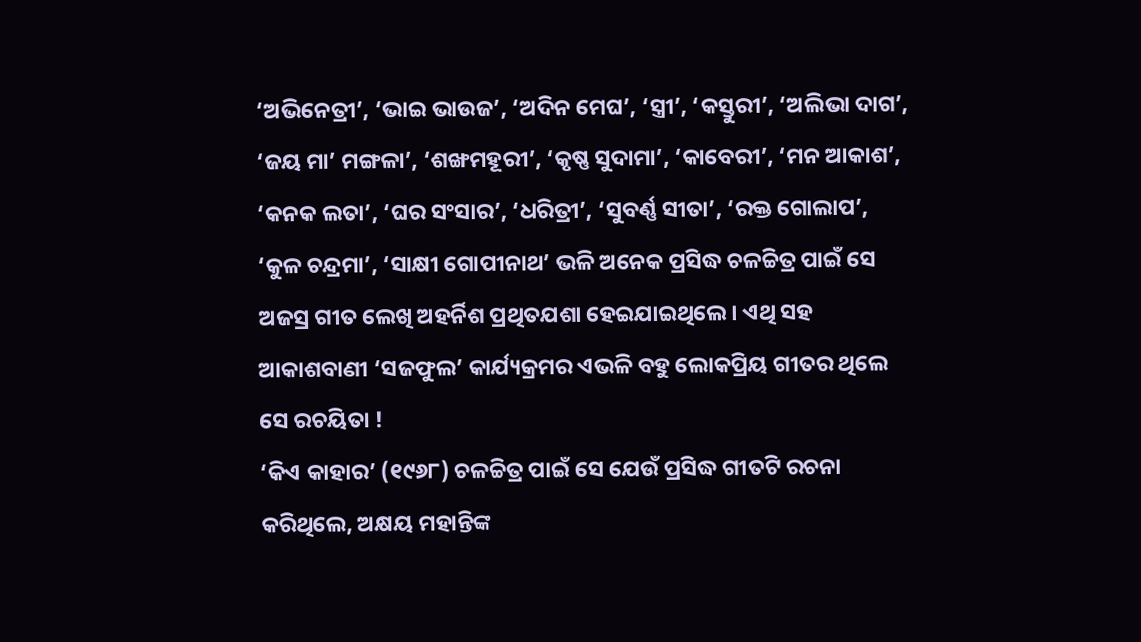‘ଅଭିନେତ୍ରୀ’, ‘ଭାଇ ଭାଉଜ’, ‘ଅଦିନ ମେଘ’, ‘ସ୍ତ୍ରୀ’, ‘କସ୍ତୁରୀ’, ‘ଅଲିଭା ଦାଗ’, ‘ଜୟ ମା’ ମଙ୍ଗଳା’, ‘ଶଙ୍ଖମହୂରୀ’, ‘କୃଷ୍ଣ ସୁଦାମା’, ‘କାବେରୀ’, ‘ମନ ଆକାଶ’, ‘କନକ ଲତା’, ‘ଘର ସଂସାର’, ‘ଧରିତ୍ରୀ’, ‘ସୁବର୍ଣ୍ଣ ସୀତା’, ‘ରକ୍ତ ଗୋଲାପ’, ‘କୁଳ ଚନ୍ଦ୍ରମା’, ‘ସାକ୍ଷୀ ଗୋପୀନାଥ’ ଭଳି ଅନେକ ପ୍ରସିଦ୍ଧ ଚଳଚ୍ଚିତ୍ର ପାଇଁ ସେ ଅଜସ୍ର ଗୀତ ଲେଖି ଅହର୍ନିଶ ପ୍ରଥିତଯଶା ହେଇଯାଇଥିଲେ। ଏଥି ସହ ଆକାଶବାଣୀ ‘ସଜଫୁଲ’ କାର୍ଯ୍ୟକ୍ରମର ଏଭଳି ବହୁ ଲୋକପ୍ରିୟ ଗୀତର ଥିଲେ ସେ ରଚୟିତା !
‘କିଏ କାହାର’ (୧୯୬୮) ଚଳଚ୍ଚିତ୍ର ପାଇଁ ସେ ଯେଉଁ ପ୍ରସିଦ୍ଧ ଗୀତଟି ରଚନା କରିଥିଲେ, ଅକ୍ଷୟ ମହାନ୍ତିଙ୍କ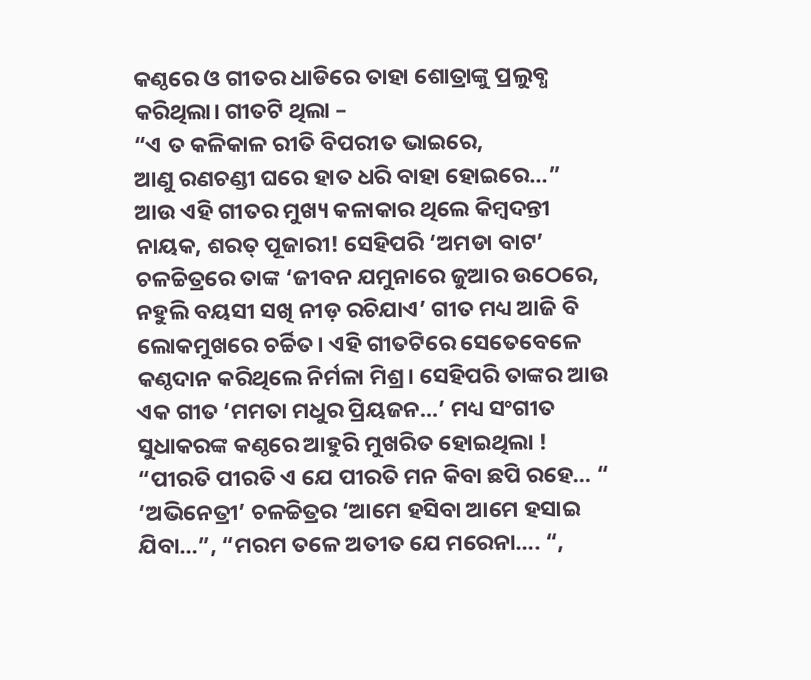କଣ୍ଠରେ ଓ ଗୀତର ଧାଡିରେ ତାହା ଶୋତ୍ରାଙ୍କୁ ପ୍ରଲୁବ୍ଧ କରିଥିଲା। ଗୀତଟି ଥିଲା –
“ଏ ତ କଳିକାଳ ରୀତି ବିପରୀତ ଭାଇରେ,
ଆଣୁ ରଣଚଣ୍ଡୀ ଘରେ ହାତ ଧରି ବାହା ହୋଇରେ…”
ଆଉ ଏହି ଗୀତର ମୁଖ୍ୟ କଳାକାର ଥିଲେ କିମ୍ଵଦନ୍ତୀ ନାୟକ, ଶରତ୍ ପୂଜାରୀ! ସେହିପରି ‘ଅମଡା ବାଟ’ ଚଳଚ୍ଚିତ୍ରରେ ତାଙ୍କ ‘ଜୀବନ ଯମୁନାରେ ଜୁଆର ଉଠେରେ, ନହୁଲି ବୟସୀ ସଖି ନୀଡ଼ ରଚିଯାଏ’ ଗୀତ ମଧ୍ୟ ଆଜି ବି ଲୋକମୁଖରେ ଚର୍ଚ୍ଚିତ। ଏହି ଗୀତଟିରେ ସେତେବେଳେ କଣ୍ଠଦାନ କରିଥିଲେ ନିର୍ମଳା ମିଶ୍ର। ସେହିପରି ତାଙ୍କର ଆଉ ଏକ ଗୀତ ‘ମମତା ମଧୁର ପ୍ରିୟଜନ…’ ମଧ୍ୟ ସଂଗୀତ ସୁଧାକରଙ୍କ କଣ୍ଠରେ ଆହୁରି ମୁଖରିତ ହୋଇଥିଲା !
“ପୀରତି ପୀରତି ଏ ଯେ ପୀରତି ମନ କିବା ଛପି ରହେ… “ ‘ଅଭିନେତ୍ରୀ’ ଚଳଚ୍ଚିତ୍ରର ‘ଆମେ ହସିବା ଆମେ ହସାଇ ଯିବା…”, “ମରମ ତଳେ ଅତୀତ ଯେ ମରେନା…. “,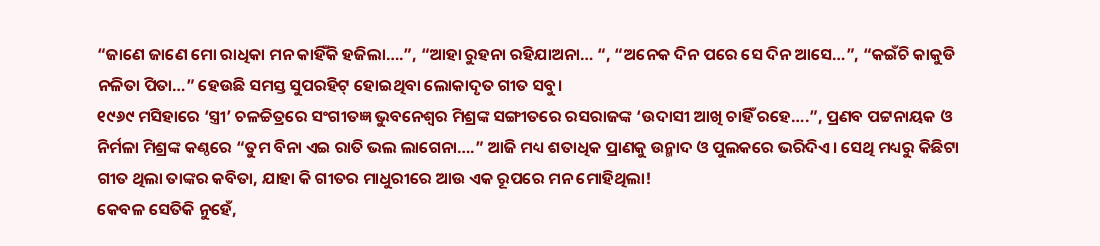“ଜାଣେ ଜାଣେ ମୋ ରାଧିକା ମନ କାହିଁକି ହଜିଲା….”, “ଆହା ରୁହନା ରହିଯାଅନା… “, “ଅନେକ ଦିନ ପରେ ସେ ଦିନ ଆସେ…”, “କଇଁଚି କାକୁଡି ନଳିତା ପିତା…” ହେଉଛି ସମସ୍ତ ସୁପରହିଟ୍ ହୋଇଥିବା ଲୋକାଦୃତ ଗୀତ ସବୁ।
୧୯୬୯ ମସିହାରେ ‘ସ୍ତ୍ରୀ’ ଚଳଚ୍ଚିତ୍ରରେ ସଂଗୀତଜ୍ଞ ଭୁବନେଶ୍ୱର ମିଶ୍ରଙ୍କ ସଙ୍ଗୀତରେ ରସରାଜଙ୍କ ‘ଉଦାସୀ ଆଖି ଚାହିଁ ରହେ….”, ପ୍ରଣବ ପଟ୍ଟନାୟକ ଓ ନିର୍ମଳା ମିଶ୍ରଙ୍କ କଣ୍ଠରେ “ତୁମ ବିନା ଏଇ ରାତି ଭଲ ଲାଗେନା….” ଆଜି ମଧ୍ୟ ଶତାଧିକ ପ୍ରାଣକୁ ଉନ୍ମାଦ ଓ ପୁଲକରେ ଭରିଦିଏ। ସେଥି ମଧ୍ୟରୁ କିଛିଟା ଗୀତ ଥିଲା ତାଙ୍କର କବିତା, ଯାହା କି ଗୀତର ମାଧୁରୀରେ ଆଉ ଏକ ରୂପରେ ମନ ମୋହିଥିଲା!
କେବଳ ସେତିକି ନୁହେଁ,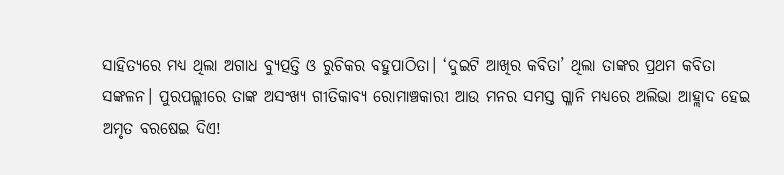ସାହିତ୍ୟରେ ମଧ୍ୟ ଥିଲା ଅଗାଧ ବ୍ଯୁତ୍ପତ୍ତି ଓ ରୁଚିକର ବହୁପାଠିତା। ‘ଦୁଇଟି ଆଖିର କବିତା’ ଥିଲା ତାଙ୍କର ପ୍ରଥମ କବିତା ସଙ୍କଳନ। ପୁରପଲ୍ଲୀରେ ତାଙ୍କ ଅସଂଖ୍ୟ ଗୀତିକାବ୍ଯ ରୋମାଞ୍ଚକାରୀ ଆଉ ମନର ସମସ୍ତ ଗ୍ଳାନି ମଧ୍ୟରେ ଅଲିଭା ଆହ୍ଲାଦ ହେଇ ଅମୃତ ବରଷେଇ ଦିଏ!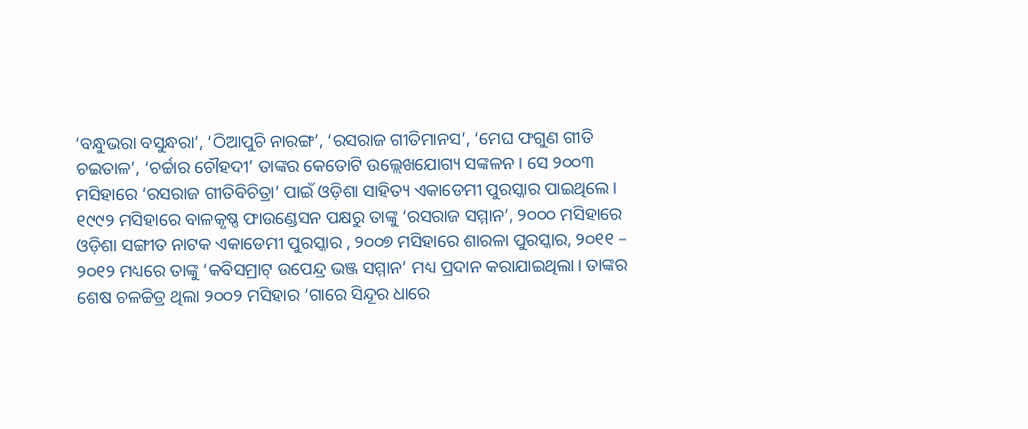‘ବନ୍ଧୁଭରା ବସୁନ୍ଧରା’, ‘ଠିଆପୁଚି ନାରଙ୍ଗ’, ‘ରସରାଜ ଗୀତିମାନସ’, ‘ମେଘ ଫଗୁଣ ଗୀତି ଚଇତାଳ’, ‘ଚର୍ଚ୍ଚାର ଚୌହଦୀ’ ତାଙ୍କର କେତୋଟି ଉଲ୍ଲେଖଯୋଗ୍ୟ ସଙ୍କଳନ। ସେ ୨୦୦୩ ମସିହାରେ ‘ରସରାଜ ଗୀତିବିଚିତ୍ରା’ ପାଇଁ ଓଡ଼ିଶା ସାହିତ୍ୟ ଏକାଡେମୀ ପୁରସ୍କାର ପାଇଥିଲେ।
୧୯୯୨ ମସିହାରେ ବାଳକୃଷ୍ଣ ଫାଉଣ୍ଡେସନ ପକ୍ଷରୁ ତାଙ୍କୁ ‘ରସରାଜ ସମ୍ମାନ’, ୨୦୦୦ ମସିହାରେ ଓଡ଼ିଶା ସଙ୍ଗୀତ ନାଟକ ଏକାଡେମୀ ପୁରସ୍କାର , ୨୦୦୭ ମସିହାରେ ଶାରଳା ପୁରସ୍କାର, ୨୦୧୧ – ୨୦୧୨ ମଧ୍ୟରେ ତାଙ୍କୁ ‘କବିସମ୍ରାଟ୍ ଉପେନ୍ଦ୍ର ଭଞ୍ଜ ସମ୍ମାନ’ ମଧ୍ୟ ପ୍ରଦାନ କରାଯାଇଥିଲା। ତାଙ୍କର ଶେଷ ଚଳଚ୍ଚିତ୍ର ଥିଲା ୨୦୦୨ ମସିହାର ‘ଗାରେ ସିନ୍ଦୂର ଧାରେ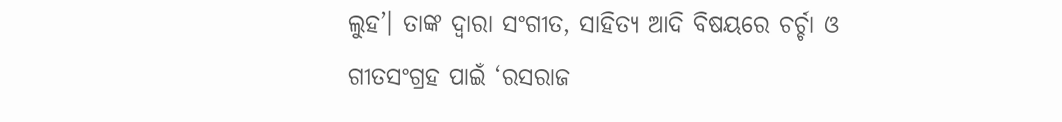ଲୁହ’। ତାଙ୍କ ଦ୍ଵାରା ସଂଗୀତ, ସାହିତ୍ୟ ଆଦି ବିଷୟରେ ଚର୍ଚ୍ଚା ଓ ଗୀତସଂଗ୍ରହ ପାଇଁ ‘ରସରାଜ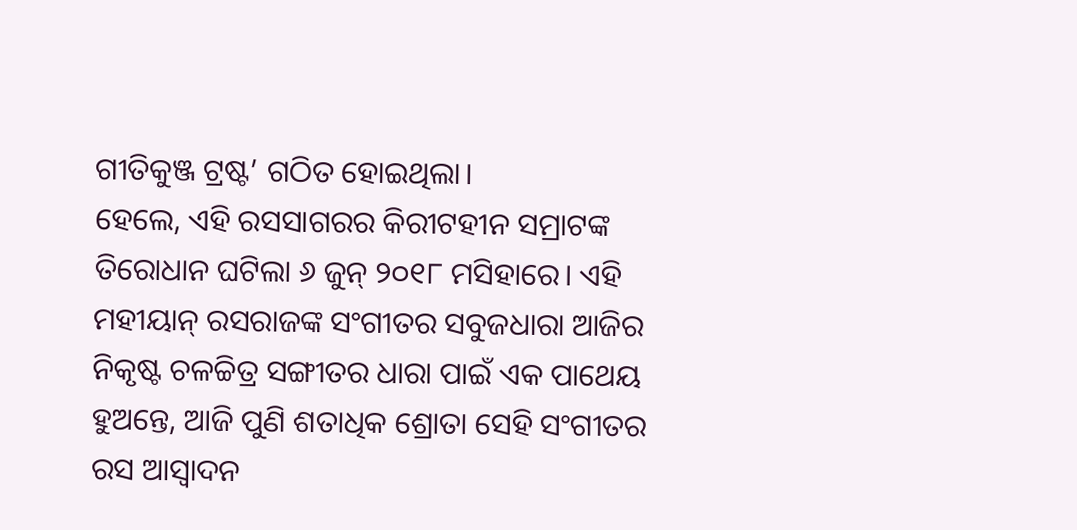ଗୀତିକୁଞ୍ଜ ଟ୍ରଷ୍ଟ’ ଗଠିତ ହୋଇଥିଲା।
ହେଲେ, ଏହି ରସସାଗରର କିରୀଟହୀନ ସମ୍ରାଟଙ୍କ ତିରୋଧାନ ଘଟିଲା ୬ ଜୁନ୍ ୨୦୧୮ ମସିହାରେ। ଏହି ମହୀୟାନ୍ ରସରାଜଙ୍କ ସଂଗୀତର ସବୁଜଧାରା ଆଜିର ନିକୃଷ୍ଟ ଚଳଚ୍ଚିତ୍ର ସଙ୍ଗୀତର ଧାରା ପାଇଁ ଏକ ପାଥେୟ ହୁଅନ୍ତେ, ଆଜି ପୁଣି ଶତାଧିକ ଶ୍ରୋତା ସେହି ସଂଗୀତର ରସ ଆସ୍ଵାଦନ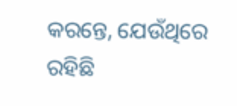କରନ୍ତେ, ଯେଉଁଥିରେ ରହିଛି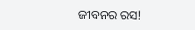ଜୀବନର ରସ!